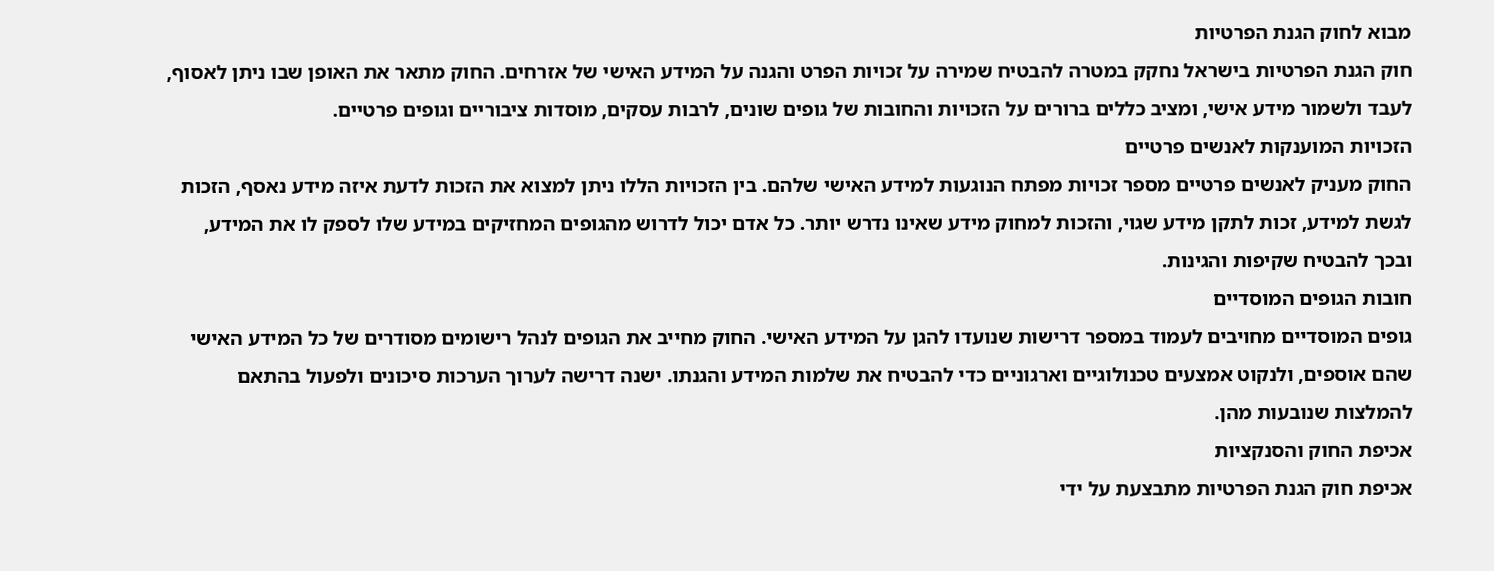מבוא לחוק הגנת הפרטיות
חוק הגנת הפרטיות בישראל נחקק במטרה להבטיח שמירה על זכויות הפרט והגנה על המידע האישי של אזרחים. החוק מתאר את האופן שבו ניתן לאסוף, לעבד ולשמור מידע אישי, ומציב כללים ברורים על הזכויות והחובות של גופים שונים, לרבות עסקים, מוסדות ציבוריים וגופים פרטיים.
הזכויות המוענקות לאנשים פרטיים
החוק מעניק לאנשים פרטיים מספר זכויות מפתח הנוגעות למידע האישי שלהם. בין הזכויות הללו ניתן למצוא את הזכות לדעת איזה מידע נאסף, הזכות לגשת למידע, זכות לתקן מידע שגוי, והזכות למחוק מידע שאינו נדרש יותר. כל אדם יכול לדרוש מהגופים המחזיקים במידע שלו לספק לו את המידע, ובכך להבטיח שקיפות והגינות.
חובות הגופים המוסדיים
גופים המוסדיים מחויבים לעמוד במספר דרישות שנועדו להגן על המידע האישי. החוק מחייב את הגופים לנהל רישומים מסודרים של כל המידע האישי שהם אוספים, ולנקוט אמצעים טכנולוגיים וארגוניים כדי להבטיח את שלמות המידע והגנתו. ישנה דרישה לערוך הערכות סיכונים ולפעול בהתאם להמלצות שנובעות מהן.
אכיפת החוק והסנקציות
אכיפת חוק הגנת הפרטיות מתבצעת על ידי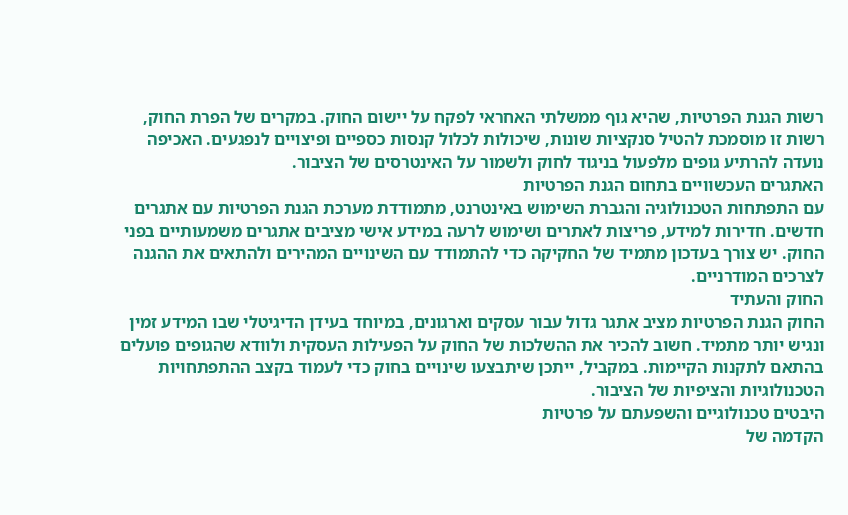רשות הגנת הפרטיות, שהיא גוף ממשלתי האחראי לפקח על יישום החוק. במקרים של הפרת החוק, רשות זו מוסמכת להטיל סנקציות שונות, שיכולות לכלול קנסות כספיים ופיצויים לנפגעים. האכיפה נועדה להרתיע גופים מלפעול בניגוד לחוק ולשמור על האינטרסים של הציבור.
האתגרים העכשוויים בתחום הגנת הפרטיות
עם התפתחות הטכנולוגיה והגברת השימוש באינטרנט, מתמודדת מערכת הגנת הפרטיות עם אתגרים חדשים. חדירות למידע, פריצות לאתרים ושימוש לרעה במידע אישי מציבים אתגרים משמעותיים בפני החוק. יש צורך בעדכון מתמיד של החקיקה כדי להתמודד עם השינויים המהירים ולהתאים את ההגנה לצרכים המודרניים.
החוק והעתיד
החוק הגנת הפרטיות מציב אתגר גדול עבור עסקים וארגונים, במיוחד בעידן הדיגיטלי שבו המידע זמין ונגיש יותר מתמיד. חשוב להכיר את ההשלכות של החוק על הפעילות העסקית ולוודא שהגופים פועלים בהתאם לתקנות הקיימות. במקביל, ייתכן שיתבצעו שינויים בחוק כדי לעמוד בקצב ההתפתחויות הטכנולוגיות והציפיות של הציבור.
היבטים טכנולוגיים והשפעתם על פרטיות
הקדמה של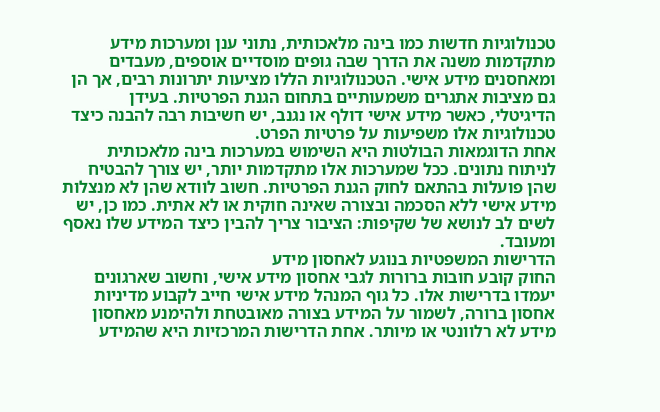טכנולוגיות חדשות כמו בינה מלאכותית, נתוני ענן ומערכות מידע מתקדמות משנה את הדרך שבה גופים מוסדיים אוספים, מעבדים ומאחסנים מידע אישי. הטכנולוגיות הללו מציעות יתרונות רבים, אך הן גם מציבות אתגרים משמעותיים בתחום הגנת הפרטיות. בעידן הדיגיטלי, כאשר מידע אישי דולף או נגנב, יש חשיבות רבה להבנה כיצד טכנולוגיות אלו משפיעות על פרטיות הפרט.
אחת הדוגמאות הבולטות היא השימוש במערכות בינה מלאכותית לניתוח נתונים. ככל שמערכות אלו מתקדמות יותר, יש צורך להבטיח שהן פועלות בהתאם לחוק הגנת הפרטיות. חשוב לוודא שהן לא מנצלות מידע אישי ללא הסכמה ובצורה שאינה חוקית או לא אתית. כמו כן, יש לשים לב לנושא של שקיפות: הציבור צריך להבין כיצד המידע שלו נאסף ומעובד.
הדרישות המשפטיות בנוגע לאחסון מידע
החוק קובע חובות ברורות לגבי אחסון מידע אישי, וחשוב שארגונים יעמדו בדרישות אלו. כל גוף המנהל מידע אישי חייב לקבוע מדיניות אחסון ברורה, לשמור על המידע בצורה מאובטחת ולהימנע מאחסון מידע לא רלוונטי או מיותר. אחת הדרישות המרכזיות היא שהמידע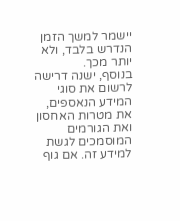יישמר למשך הזמן הנדרש בלבד, ולא יותר מכך.
בנוסף, ישנה דרישה לרשום את סוגי המידע הנאספים, את מטרות האחסון ואת הגורמים המוסמכים לגשת למידע זה. אם גוף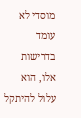מוסדי לא עומד בדרישות אלו, הוא עלול להיתקל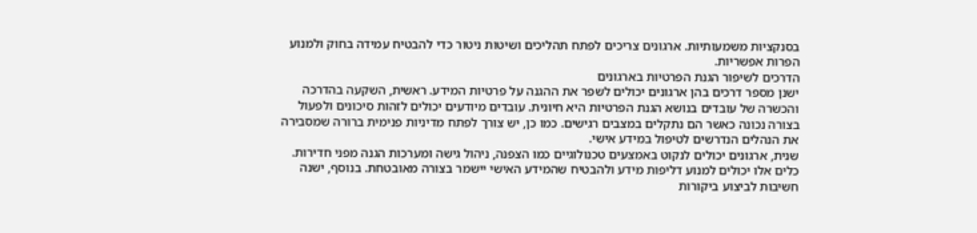בסנקציות משמעותיות. ארגונים צריכים לפתח תהליכים ושיטות ניטור כדי להבטיח עמידה בחוק ולמנוע הפרות אפשריות.
הדרכים לשיפור הגנת הפרטיות בארגונים
ישנן מספר דרכים בהן ארגונים יכולים לשפר את ההגנה על פרטיות המידע. ראשית, השקעה בהדרכה והכשרה של עובדים בנושא הגנת הפרטיות היא חיונית. עובדים מיודעים יכולים לזהות סיכונים ולפעול בצורה נכונה כאשר הם נתקלים במצבים רגישים. כמו כן, יש צורך לפתח מדיניות פנימית ברורה שמסבירה את הנהלים הנדרשים לטיפול במידע אישי.
שנית, ארגונים יכולים לנקוט באמצעים טכנולוגיים כמו הצפנה, ניהול גישה ומערכות הגנה מפני חדירות. כלים אלו יכולים למנוע דליפות מידע ולהבטיח שהמידע האישי יישמר בצורה מאובטחת. בנוסף, ישנה חשיבות לביצוע ביקורות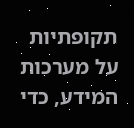תקופתיות על מערכות המידע, כדי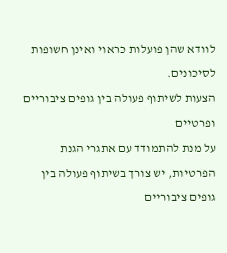לוודא שהן פועלות כראוי ואינן חשופות לסיכונים.
הצעות לשיתוף פעולה בין גופים ציבוריים ופרטיים
על מנת להתמודד עם אתגרי הגנת הפרטיות, יש צורך בשיתוף פעולה בין גופים ציבוריים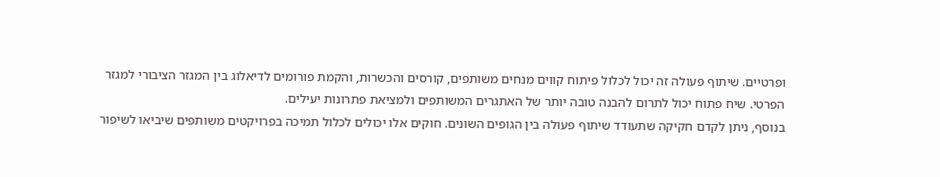ופרטיים. שיתוף פעולה זה יכול לכלול פיתוח קווים מנחים משותפים, קורסים והכשרות, והקמת פורומים לדיאלוג בין המגזר הציבורי למגזר הפרטי. שיח פתוח יכול לתרום להבנה טובה יותר של האתגרים המשותפים ולמציאת פתרונות יעילים.
בנוסף, ניתן לקדם חקיקה שתעודד שיתוף פעולה בין הגופים השונים. חוקים אלו יכולים לכלול תמיכה בפרויקטים משותפים שיביאו לשיפור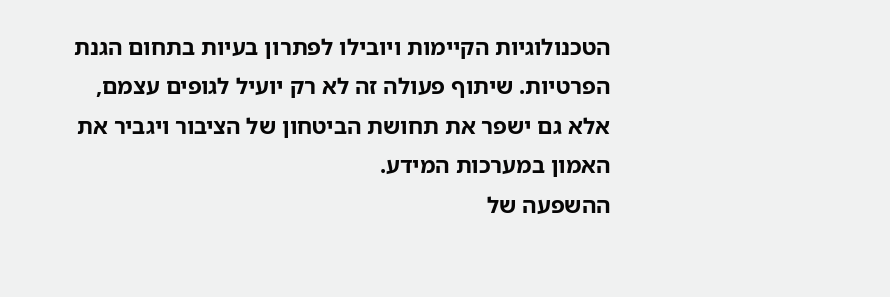הטכנולוגיות הקיימות ויובילו לפתרון בעיות בתחום הגנת הפרטיות. שיתוף פעולה זה לא רק יועיל לגופים עצמם, אלא גם ישפר את תחושת הביטחון של הציבור ויגביר את האמון במערכות המידע.
ההשפעה של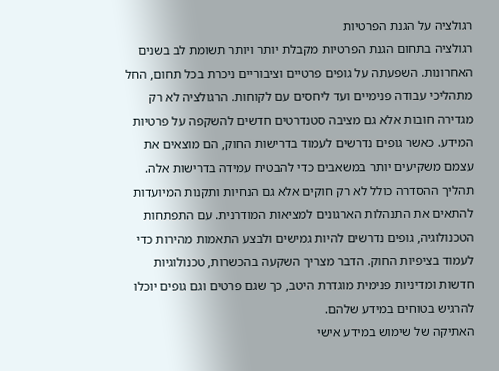רגולציה על הגנת הפרטיות
רגולציה בתחום הגנת הפרטיות מקבלת יותר ויותר תשומת לב בשנים האחרונות. השפעתה על גופים פרטיים וציבוריים ניכרת בכל תחום, החל מתהליכי עבודה פנימיים ועד ליחסים עם לקוחות. הרגולציה לא רק מגדירה חובות אלא גם מציבה סטנדרטים חדשים להשקפה על פרטיות המידע. כאשר גופים נדרשים לעמוד בדרישות החוק, הם מוצאים את עצמם משקיעים יותר במשאבים כדי להבטיח עמידה בדרישות אלה.
תהליך ההסדרה כולל לא רק חוקים אלא גם הנחיות ותקנות המיועדות להתאים את התנהלות הארגונים למציאות המודרנית. עם התפתחות הטכנולוגיה, גופים נדרשים להיות גמישים ולבצע התאמות מהירות כדי לעמוד בציפיות החוק. הדבר מצריך השקעה בהכשרות, טכנולוגיות חדשות ומדיניות פנימית מוגדרת היטב, כך שגם פרטים וגם גופים יוכלו להרגיש בטוחים במידע שלהם.
האתיקה של שימוש במידע אישי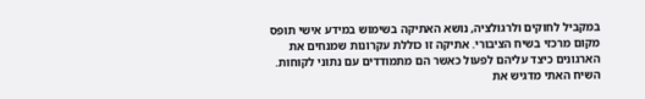במקביל לחוקים ולרגולציה, נושא האתיקה בשימוש במידע אישי תופס מקום מרכזי בשיח הציבורי. אתיקה זו כוללת עקרונות שמנחים את הארגונים כיצד עליהם לפעול כאשר הם מתמודדים עם נתוני לקוחות. השיח האתי מדגיש את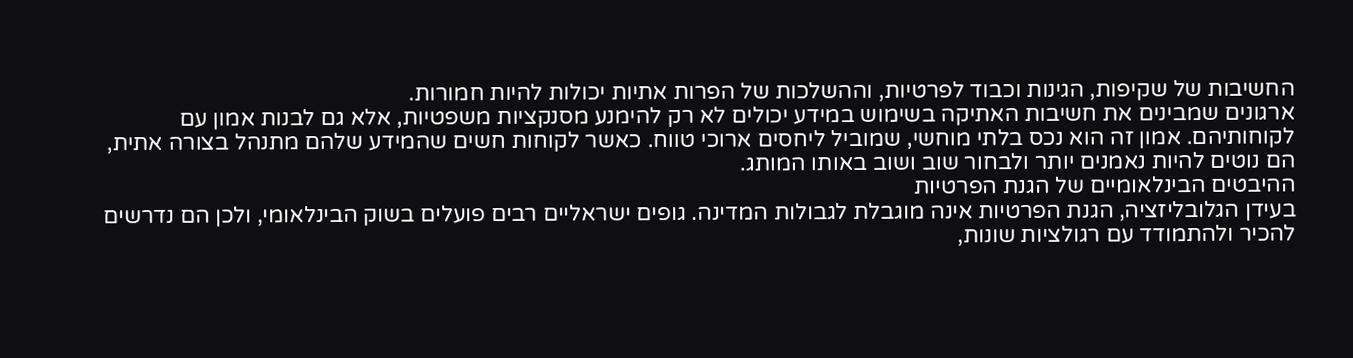החשיבות של שקיפות, הגינות וכבוד לפרטיות, וההשלכות של הפרות אתיות יכולות להיות חמורות.
ארגונים שמבינים את חשיבות האתיקה בשימוש במידע יכולים לא רק להימנע מסנקציות משפטיות, אלא גם לבנות אמון עם לקוחותיהם. אמון זה הוא נכס בלתי מוחשי, שמוביל ליחסים ארוכי טווח. כאשר לקוחות חשים שהמידע שלהם מתנהל בצורה אתית, הם נוטים להיות נאמנים יותר ולבחור שוב ושוב באותו המותג.
ההיבטים הבינלאומיים של הגנת הפרטיות
בעידן הגלובליזציה, הגנת הפרטיות אינה מוגבלת לגבולות המדינה. גופים ישראליים רבים פועלים בשוק הבינלאומי, ולכן הם נדרשים להכיר ולהתמודד עם רגולציות שונות,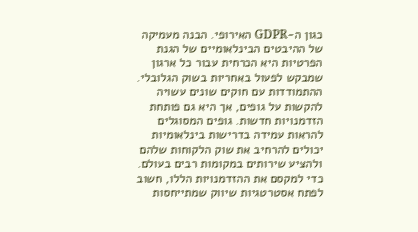כגון ה-GDPR האירופי. הבנה מעמיקה של ההיבטים הבינלאומיים של הגנת הפרטיות היא הכרחית עבור כל ארגון שמבקש לפעול באחריות בשוק הגלובלי.
ההתמודדות עם חוקים שונים עשויה להקשות על גופים, אך היא גם פותחת הזדמנויות חדשות. גופים המסוגלים להראות עמידה בדרישות בינלאומיות יכולים להרחיב את שוק הלקוחות שלהם ולהציע שירותים במקומות רבים בעולם. כדי למקסם את ההזדמנויות הללו, חשוב לפתח אסטרטגיות שיווק שמתייחסות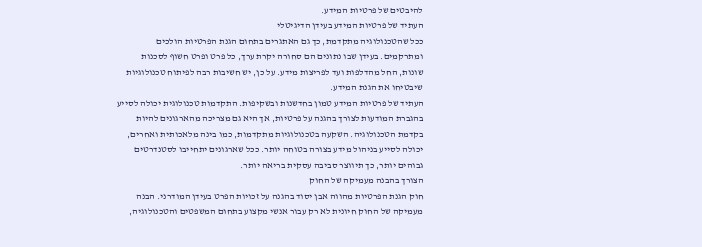להיבטים של פרטיות המידע.
העתיד של פרטיות המידע בעידן הדיגיטלי
ככל שהטכנולוגיה מתקדמת, כך גם האתגרים בתחום הגנת הפרטיות הולכים ומתרקמים. בעידן שבו נתונים הם סחורה יקרת ערך, כל פרט ופרט חשוף לסכנות שונות, החל מהדלפות ועד לפריצות מידע. על כן, יש חשיבות רבה לפיתוח טכנולוגיות שיבטיחו את הגנת המידע.
העתיד של פרטיות המידע טמון בחדשנות ובשקיפות. התקדמות טכנולוגית יכולה לסייע בהגברת המודעות לצורך בהגנה על פרטיות, אך היא גם מצריכה מהארגונים להיות בקדמת הטכנולוגיה. השקעה בטכנולוגיות מתקדמות, כמו בינה מלאכותית ואחרים, יכולה לסייע בניהול מידע בצורה בטוחה יותר. ככל שארגונים יתחייבו לסטנדרטים גבוהים יותר, כך תיווצר סביבה עסקית בריאה יותר.
הצורך בהבנה מעמיקה של החוק
חוק הגנת הפרטיות מהווה אבן יסוד בהגנה על זכויות הפרט בעידן המודרני. הבנה מעמיקה של החוק חיונית לא רק עבור אנשי מקצוע בתחום המשפטים והטכנולוגיה,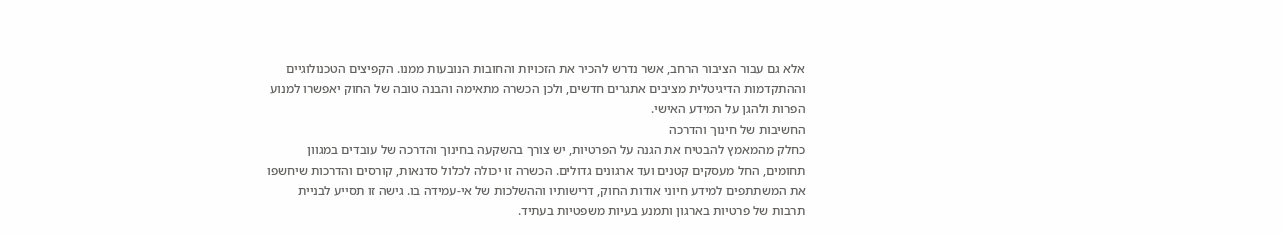אלא גם עבור הציבור הרחב, אשר נדרש להכיר את הזכויות והחובות הנובעות ממנו. הקפיצים הטכנולוגיים וההתקדמות הדיגיטלית מציבים אתגרים חדשים, ולכן הכשרה מתאימה והבנה טובה של החוק יאפשרו למנוע הפרות ולהגן על המידע האישי.
החשיבות של חינוך והדרכה
כחלק מהמאמץ להבטיח את הגנה על הפרטיות, יש צורך בהשקעה בחינוך והדרכה של עובדים במגוון תחומים, החל מעסקים קטנים ועד ארגונים גדולים. הכשרה זו יכולה לכלול סדנאות, קורסים והדרכות שיחשפו את המשתתפים למידע חיוני אודות החוק, דרישותיו וההשלכות של אי-עמידה בו. גישה זו תסייע לבניית תרבות של פרטיות בארגון ותמנע בעיות משפטיות בעתיד.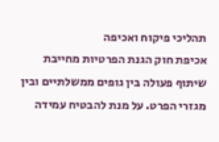תהליכי פיקוח ואכיפה
אכיפת חוק הגנת הפרטיות מחייבת שיתוף פעולה בין גופים ממשלתיים ובין מגזרי הפרט. על מנת להבטיח עמידה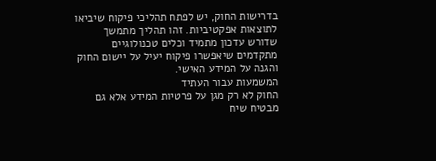בדרישות החוק, יש לפתח תהליכי פיקוח שיביאו לתוצאות אפקטיביות. זהו תהליך מתמשך שדורש עדכון מתמיד וכלים טכנולוגיים מתקדמים שיאפשרו פיקוח יעיל על יישום החוק והגנה על המידע האישי.
המשמעות עבור העתיד
החוק לא רק מגן על פרטיות המידע אלא גם מבטיח שיח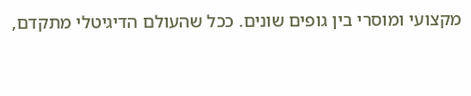מקצועי ומוסרי בין גופים שונים. ככל שהעולם הדיגיטלי מתקדם,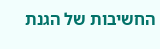החשיבות של הגנת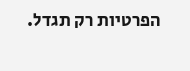הפרטיות רק תגדל.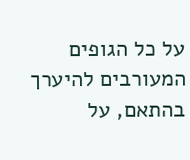על כל הגופים המעורבים להיערך בהתאם, על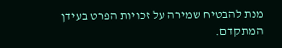מנת להבטיח שמירה על זכויות הפרט בעידן המתקדם.